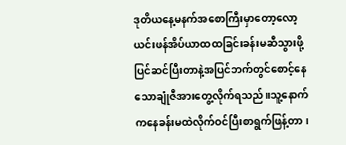ဒုတိယနေ့မနက်အစောကြီးမှာတော့လော့ယင်းဖန်အိပ်ယာထထခြင်းခန်းမဆီသွားဖို့ပြင်ဆင်ပြီးတာနဲ့အပြင်ဘက်တွင်စောင့်နေသောချုံဇီအားတွေ့လိုက်ရသည်။သူ့နောက်ကနေခန်းမထဲလိုက်ဝင်ပြီးစာရွက်ဖြန့်တာ၊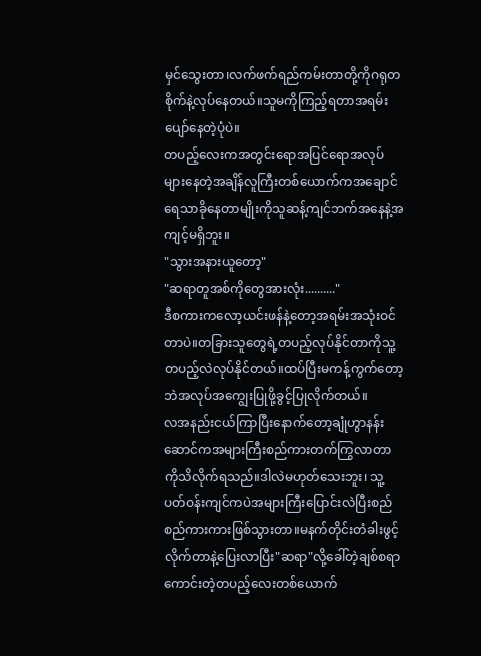မှင်သွေးတာ၊လက်ဖက်ရည်ကမ်းတာတို့ကိုဂရုတစိုက်နဲ့လုပ်နေတယ်။သူမကိုကြည့်ရတာအရမ်းပျော်နေတဲ့ပုံပဲ။
တပည့်လေးကအတွင်းရောအပြင်ရောအလုပ်များနေတဲ့အချိန်လူကြီးတစ်ယောက်ကအချောင်ရေသာခိုနေတာမျိုးကိုသူဆန့်ကျင်ဘက်အနေနဲ့အကျင့်မရှိဘူး။
"သွားအနားယူတော့"
"ဆရာတူအစ်ကိုတွေအားလုံး.........."
ဒီစကားကလော့ယင်းဖန်နဲ့တော့အရမ်းအသုံးဝင်တာပဲ။တခြားသူတွေရဲ့တပည့်လုပ်နိုင်တာကိုသူ့တပည့်လဲလုပ်နိုင်တယ်။ထပ်ပြီးမကန့်ကွက်တော့ဘဲအလုပ်အကျွေးပြုဖို့ခွင့်ပြုလိုက်တယ်။
လအနည်းငယ်ကြာပြီးနောက်တော့ချုံဟွာနန်းဆောင်ကအများကြီးစည်ကားတက်ကြွလာတာကိုသိလိုက်ရသည်။ဒါလဲမဟုတ်သေးဘူး၊ သူ့ပတ်ဝန်းကျင်ကပဲအများကြီးပြောင်းလဲပြီးစည်စည်ကားကားဖြစ်သွားတာ။မနက်တိုင်းတံခါးဖွင့်လိုက်တာနဲ့ပြေးလာပြီး"ဆရာ"လို့ခေါ်တဲ့ချစ်စရာကောင်းတဲ့တပည့်လေးတစ်ယောက်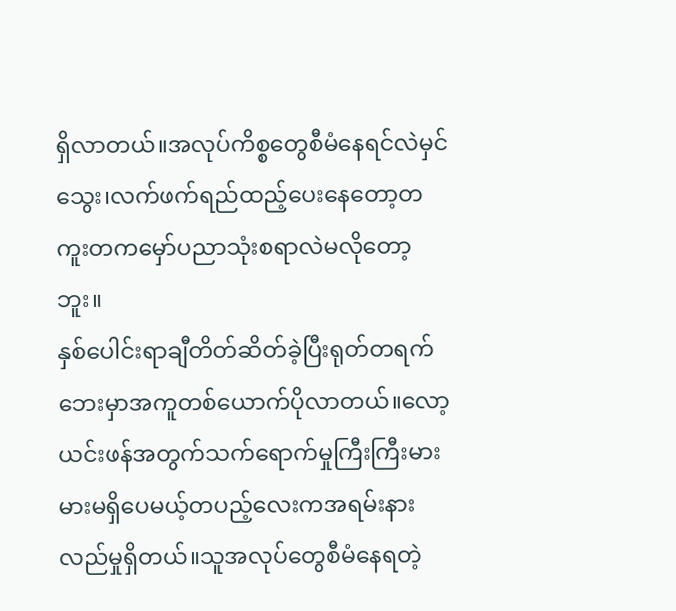ရှိလာတယ်။အလုပ်ကိစ္စတွေစီမံနေရင်လဲမှင်သွေး၊လက်ဖက်ရည်ထည့်ပေးနေတော့တကူးတကမှော်ပညာသုံးစရာလဲမလိုတော့ဘူး။
နှစ်ပေါင်းရာချီတိတ်ဆိတ်ခဲ့ပြီးရုတ်တရက်ဘေးမှာအကူတစ်ယောက်ပိုလာတယ်။လော့ယင်းဖန်အတွက်သက်ရောက်မှုကြီးကြီးမားမားမရှိပေမယ့်တပည့်လေးကအရမ်းနားလည်မှုရှိတယ်။သူအလုပ်တွေစီမံနေရတဲ့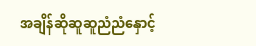အချိန်ဆိုဆူဆူညံညံနှောင့်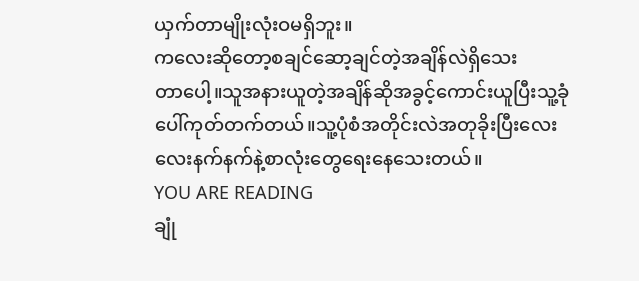ယှက်တာမျိုးလုံးဝမရှိဘူး။
ကလေးဆိုတော့စချင်ဆော့ချင်တဲ့အချိန်လဲရှိသေး
တာပေါ့။သူအနားယူတဲ့အချိန်ဆိုအခွင့်ကောင်းယူပြီးသူ့ခုံပေါ်ကုတ်တက်တယ်။သူ့ပုံစံအတိုင်းလဲအတုခိုးပြီးလေးလေးနက်နက်နဲ့စာလုံးတွေရေးနေသေးတယ်။
YOU ARE READING
ချုံ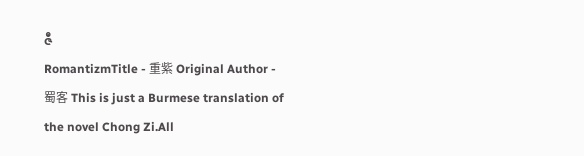ဇီ
RomantizmTitle - 重紫 Original Author - 蜀客 This is just a Burmese translation of the novel Chong Zi.All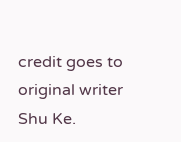credit goes to original writer Shu Ke.